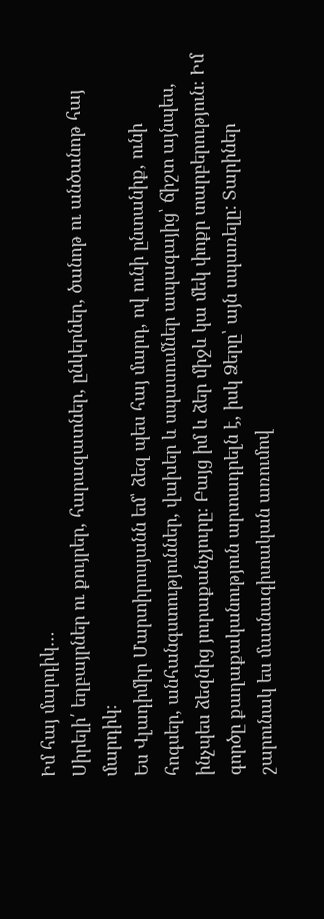Իմ հայ մարդիկ…
Սիրելի՛ եղբայրներ ու քույրեր, հարազատներ, ընկերներ, ծանոթ ու անծանոթ հայ մարդիկ։
Ես Վլադիմիր Մարտիրոսյանն եմ՝ ձեզ պես հայ մարդ, ով ունի ընտանիք, ունի հոգսեր, անհանգստություններ, վախեր և սպասումներ ապագայից՝ ճիշտ այնպես, ինչպես ձեզնից յուրաքանչյուրը։ Բայց իմ և ձեր միջև կա մեկ փոքր տարբերություն։ Իմ գործը քաղաքականություն արտադրելն է, իսկ Ձերը՝ այն սպառելը: Տարիներ շարունակ ես մասնագիտական առումով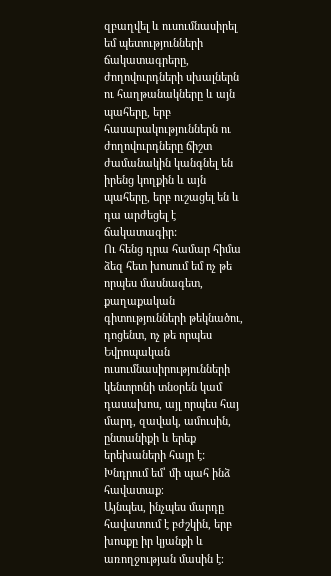զբաղվել և ուսումնասիրել եմ պետությունների ճակատագրերը, ժողովուրդների սխալներն ու հաղթանակները և այն պահերը, երբ հասարակություններն ու ժողովուրդները ճիշտ ժամանակին կանգնել են իրենց կողքին և այն պահերը, երբ ուշացել են և դա արժեցել է ճակատագիր:
Ու հենց դրա համար հիմա ձեզ հետ խոսում եմ ոչ թե որպես մասնագետ, քաղաքական գիտությունների թեկնածու, դոցենտ, ոչ թե որպես Եվրոպական ուսումնասիրությունների կենտրոնի տնօրեն կամ դասախոս, այլ որպես հայ մարդ, զավակ, ամուսին, ընտանիքի և երեք երեխաների հայր է:
Խնդրում եմ՝ մի պահ ինձ հավատաք։
Այնպես, ինչպես մարդը հավատում է բժշկին, երբ խոսքը իր կյանքի և առողջության մասին է։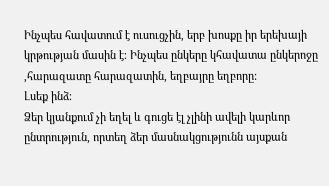Ինչպես հավատում է ուսուցչին, երբ խոսքը իր երեխայի կրթության մասին է։ Ինչպես ընկերը կհավատա ընկերոջը ,հարազատը հարազատին, եղբայրը եղբորը:
Լսեք ինձ։
Ձեր կյանքում չի եղել և գուցե էլ չլինի ավելի կարևոր ընտրություն, որտեղ ձեր մասնակցությունն այսքան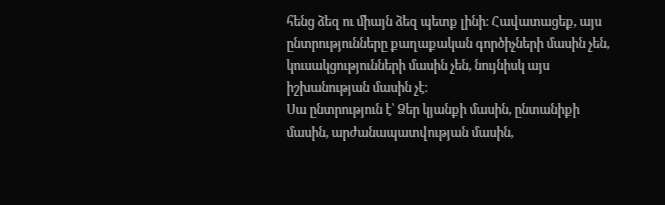հենց ձեզ ու միայն ձեզ պետք լինի։ Հավատացեք, այս ընտրությունները քաղաքական գործիչների մասին չեն, կուսակցությունների մասին չեն, նույնիսկ այս իշխանության մասին չէ։
Սա ընտրություն է՝ Ձեր կյանքի մասին, ընտանիքի մասին, արժանապատվության մասին,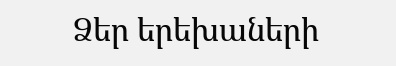Ձեր երեխաների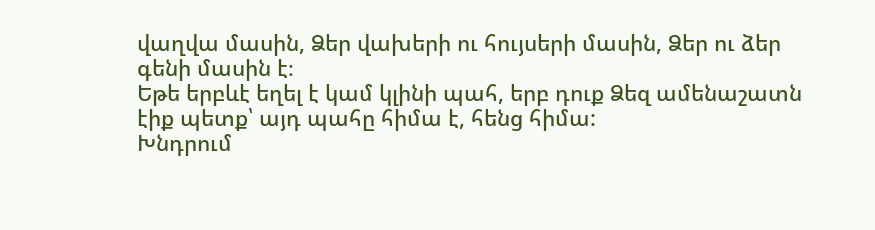վաղվա մասին, Ձեր վախերի ու հույսերի մասին, Ձեր ու ձեր գենի մասին է։
Եթե երբևէ եղել է կամ կլինի պահ, երբ դուք Ձեզ ամենաշատն էիք պետք՝ այդ պահը հիմա է, հենց հիմա:
Խնդրում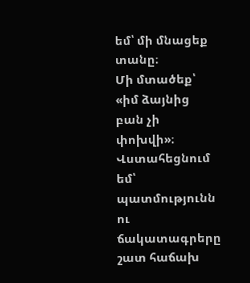եմ՝ մի մնացեք տանը։
Մի մտածեք՝ «իմ ձայնից բան չի փոխվի»։ Վստահեցնում եմ՝ պատմությունն ու ճակատագրերը շատ հաճախ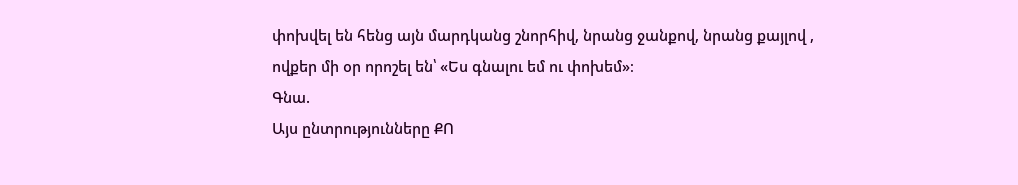փոխվել են հենց այն մարդկանց շնորհիվ, նրանց ջանքով, նրանց քայլով , ովքեր մի օր որոշել են՝ «Ես գնալու եմ ու փոխեմ»։
Գնա.
Այս ընտրությունները ՔՈ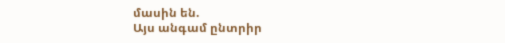մասին են.
Այս անգամ ընտրիր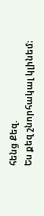հենց Քեզ.
Ես քեզ շնորհակալ կլինեմ։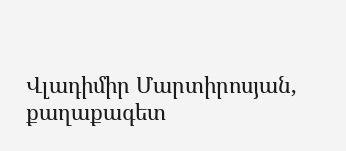Վլադիմիր Մարտիրոսյան, քաղաքագետ